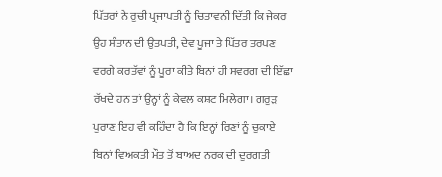ਪਿੱਤਰਾਂ ਨੇ ਰੁਚੀ ਪ੍ਰਜਾਪਤੀ ਨੂੰ ਚਿਤਾਵਨੀ ਦਿੱਤੀ ਕਿ ਜੇਕਰ ਉਹ ਸੰਤਾਨ ਦੀ ਉਤਪਤੀ, ਦੇਵ ਪੂਜਾ ਤੇ ਪਿੱਤਰ ਤਰਪਣ ਵਰਗੇ ਕਰਤੱਵਾਂ ਨੂੰ ਪੂਰਾ ਕੀਤੇ ਬਿਨਾਂ ਹੀ ਸਵਰਗ ਦੀ ਇੱਛਾ ਰੱਖਦੇ ਹਨ ਤਾਂ ਉਨ੍ਹਾਂ ਨੂੰ ਕੇਵਲ ਕਸ਼ਟ ਮਿਲੇਗਾ। ਗਰੁੜ ਪੁਰਾਣ ਇਹ ਵੀ ਕਹਿੰਦਾ ਹੈ ਕਿ ਇਨ੍ਹਾਂ ਰਿਣਾਂ ਨੂੰ ਚੁਕਾਏ ਬਿਨਾਂ ਵਿਅਕਤੀ ਮੌਤ ਤੋਂ ਬਾਅਦ ਨਰਕ ਦੀ ਦੁਰਗਤੀ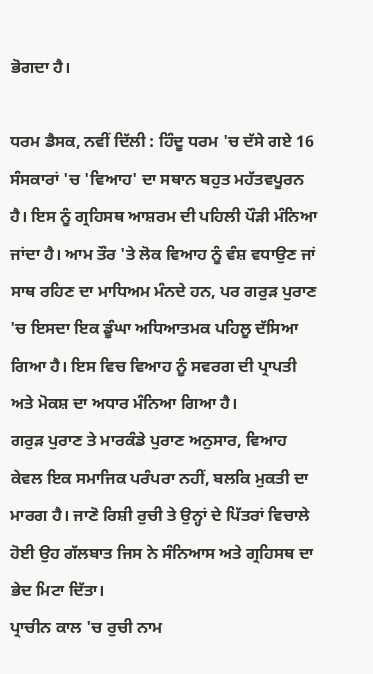ਭੋਗਦਾ ਹੈ।

ਧਰਮ ਡੈਸਕ, ਨਵੀਂ ਦਿੱਲੀ : ਹਿੰਦੂ ਧਰਮ 'ਚ ਦੱਸੇ ਗਏ 16 ਸੰਸਕਾਰਾਂ 'ਚ 'ਵਿਆਹ' ਦਾ ਸਥਾਨ ਬਹੁਤ ਮਹੱਤਵਪੂਰਨ ਹੈ। ਇਸ ਨੂੰ ਗ੍ਰਹਿਸਥ ਆਸ਼ਰਮ ਦੀ ਪਹਿਲੀ ਪੌੜੀ ਮੰਨਿਆ ਜਾਂਦਾ ਹੈ। ਆਮ ਤੌਰ 'ਤੇ ਲੋਕ ਵਿਆਹ ਨੂੰ ਵੰਸ਼ ਵਧਾਉਣ ਜਾਂ ਸਾਥ ਰਹਿਣ ਦਾ ਮਾਧਿਅਮ ਮੰਨਦੇ ਹਨ, ਪਰ ਗਰੁੜ ਪੁਰਾਣ 'ਚ ਇਸਦਾ ਇਕ ਡੂੰਘਾ ਅਧਿਆਤਮਕ ਪਹਿਲੂ ਦੱਸਿਆ ਗਿਆ ਹੈ। ਇਸ ਵਿਚ ਵਿਆਹ ਨੂੰ ਸਵਰਗ ਦੀ ਪ੍ਰਾਪਤੀ ਅਤੇ ਮੋਕਸ਼ ਦਾ ਅਧਾਰ ਮੰਨਿਆ ਗਿਆ ਹੈ।
ਗਰੁੜ ਪੁਰਾਣ ਤੇ ਮਾਰਕੰਡੇ ਪੁਰਾਣ ਅਨੁਸਾਰ, ਵਿਆਹ ਕੇਵਲ ਇਕ ਸਮਾਜਿਕ ਪਰੰਪਰਾ ਨਹੀਂ, ਬਲਕਿ ਮੁਕਤੀ ਦਾ ਮਾਰਗ ਹੈ। ਜਾਣੋ ਰਿਸ਼ੀ ਰੁਚੀ ਤੇ ਉਨ੍ਹਾਂ ਦੇ ਪਿੱਤਰਾਂ ਵਿਚਾਲੇ ਹੋਈ ਉਹ ਗੱਲਬਾਤ ਜਿਸ ਨੇ ਸੰਨਿਆਸ ਅਤੇ ਗ੍ਰਹਿਸਥ ਦਾ ਭੇਦ ਮਿਟਾ ਦਿੱਤਾ।
ਪ੍ਰਾਚੀਨ ਕਾਲ 'ਚ ਰੁਚੀ ਨਾਮ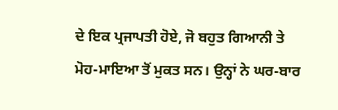ਦੇ ਇਕ ਪ੍ਰਜਾਪਤੀ ਹੋਏ, ਜੋ ਬਹੁਤ ਗਿਆਨੀ ਤੇ ਮੋਹ-ਮਾਇਆ ਤੋਂ ਮੁਕਤ ਸਨ। ਉਨ੍ਹਾਂ ਨੇ ਘਰ-ਬਾਰ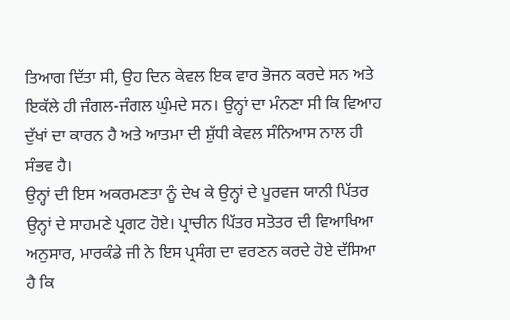ਤਿਆਗ ਦਿੱਤਾ ਸੀ, ਉਹ ਦਿਨ ਕੇਵਲ ਇਕ ਵਾਰ ਭੋਜਨ ਕਰਦੇ ਸਨ ਅਤੇ ਇਕੱਲੇ ਹੀ ਜੰਗਲ-ਜੰਗਲ ਘੁੰਮਦੇ ਸਨ। ਉਨ੍ਹਾਂ ਦਾ ਮੰਨਣਾ ਸੀ ਕਿ ਵਿਆਹ ਦੁੱਖਾਂ ਦਾ ਕਾਰਨ ਹੈ ਅਤੇ ਆਤਮਾ ਦੀ ਸ਼ੁੱਧੀ ਕੇਵਲ ਸੰਨਿਆਸ ਨਾਲ ਹੀ ਸੰਭਵ ਹੈ।
ਉਨ੍ਹਾਂ ਦੀ ਇਸ ਅਕਰਮਣਤਾ ਨੂੰ ਦੇਖ ਕੇ ਉਨ੍ਹਾਂ ਦੇ ਪੂਰਵਜ ਯਾਨੀ ਪਿੱਤਰ ਉਨ੍ਹਾਂ ਦੇ ਸਾਹਮਣੇ ਪ੍ਰਗਟ ਹੋਏ। ਪ੍ਰਾਚੀਨ ਪਿੱਤਰ ਸਤੋਤਰ ਦੀ ਵਿਆਖਿਆ ਅਨੁਸਾਰ, ਮਾਰਕੰਡੇ ਜੀ ਨੇ ਇਸ ਪ੍ਰਸੰਗ ਦਾ ਵਰਣਨ ਕਰਦੇ ਹੋਏ ਦੱਸਿਆ ਹੈ ਕਿ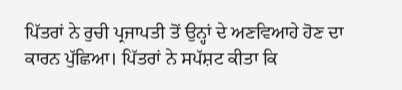ਪਿੱਤਰਾਂ ਨੇ ਰੁਚੀ ਪ੍ਰਜਾਪਤੀ ਤੋਂ ਉਨ੍ਹਾਂ ਦੇ ਅਣਵਿਆਹੇ ਹੋਣ ਦਾ ਕਾਰਨ ਪੁੱਛਿਆ। ਪਿੱਤਰਾਂ ਨੇ ਸਪੱਸ਼ਟ ਕੀਤਾ ਕਿ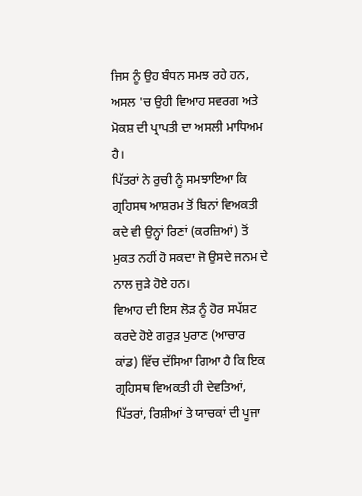ਜਿਸ ਨੂੰ ਉਹ ਬੰਧਨ ਸਮਝ ਰਹੇ ਹਨ, ਅਸਲ 'ਚ ਉਹੀ ਵਿਆਹ ਸਵਰਗ ਅਤੇ ਮੋਕਸ਼ ਦੀ ਪ੍ਰਾਪਤੀ ਦਾ ਅਸਲੀ ਮਾਧਿਅਮ ਹੈ।
ਪਿੱਤਰਾਂ ਨੇ ਰੁਚੀ ਨੂੰ ਸਮਝਾਇਆ ਕਿ ਗ੍ਰਹਿਸਥ ਆਸ਼ਰਮ ਤੋਂ ਬਿਨਾਂ ਵਿਅਕਤੀ ਕਦੇ ਵੀ ਉਨ੍ਹਾਂ ਰਿਣਾਂ (ਕਰਜ਼ਿਆਂ) ਤੋਂ ਮੁਕਤ ਨਹੀਂ ਹੋ ਸਕਦਾ ਜੋ ਉਸਦੇ ਜਨਮ ਦੇ ਨਾਲ ਜੁੜੇ ਹੋਏ ਹਨ।
ਵਿਆਹ ਦੀ ਇਸ ਲੋੜ ਨੂੰ ਹੋਰ ਸਪੱਸ਼ਟ ਕਰਦੇ ਹੋਏ ਗਰੁੜ ਪੁਰਾਣ (ਆਚਾਰ ਕਾਂਡ) ਵਿੱਚ ਦੱਸਿਆ ਗਿਆ ਹੈ ਕਿ ਇਕ ਗ੍ਰਹਿਸਥ ਵਿਅਕਤੀ ਹੀ ਦੇਵਤਿਆਂ, ਪਿੱਤਰਾਂ, ਰਿਸ਼ੀਆਂ ਤੇ ਯਾਚਕਾਂ ਦੀ ਪੂਜਾ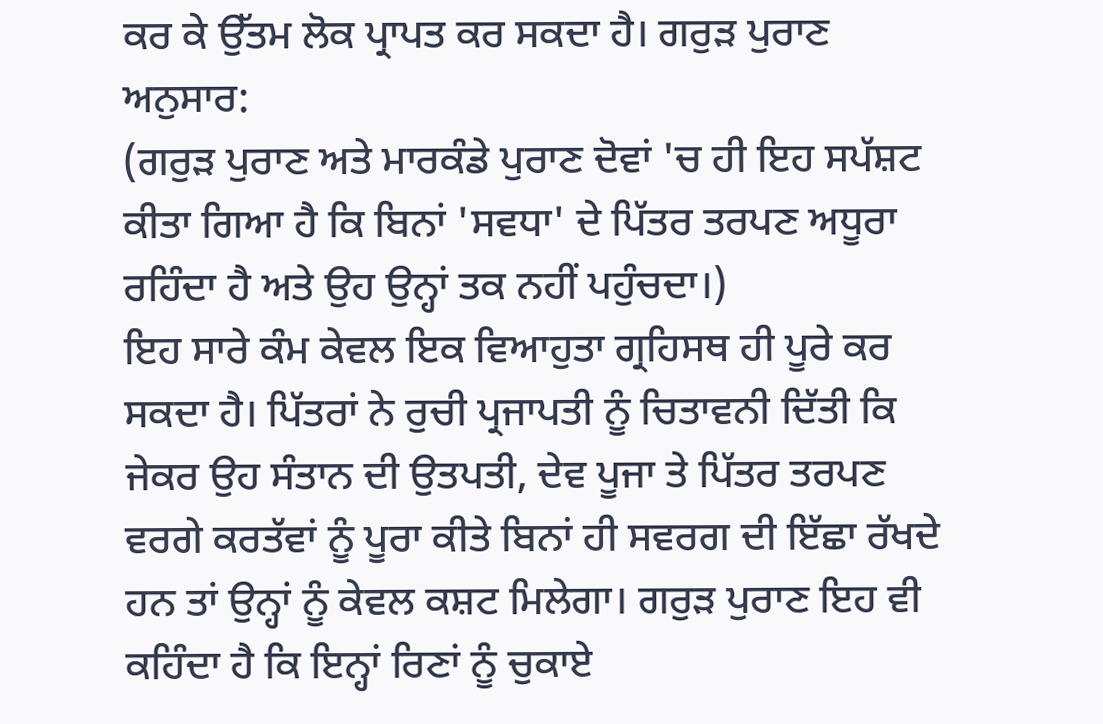ਕਰ ਕੇ ਉੱਤਮ ਲੋਕ ਪ੍ਰਾਪਤ ਕਰ ਸਕਦਾ ਹੈ। ਗਰੁੜ ਪੁਰਾਣ ਅਨੁਸਾਰ:
(ਗਰੁੜ ਪੁਰਾਣ ਅਤੇ ਮਾਰਕੰਡੇ ਪੁਰਾਣ ਦੋਵਾਂ 'ਚ ਹੀ ਇਹ ਸਪੱਸ਼ਟ ਕੀਤਾ ਗਿਆ ਹੈ ਕਿ ਬਿਨਾਂ 'ਸਵਧਾ' ਦੇ ਪਿੱਤਰ ਤਰਪਣ ਅਧੂਰਾ ਰਹਿੰਦਾ ਹੈ ਅਤੇ ਉਹ ਉਨ੍ਹਾਂ ਤਕ ਨਹੀਂ ਪਹੁੰਚਦਾ।)
ਇਹ ਸਾਰੇ ਕੰਮ ਕੇਵਲ ਇਕ ਵਿਆਹੁਤਾ ਗ੍ਰਹਿਸਥ ਹੀ ਪੂਰੇ ਕਰ ਸਕਦਾ ਹੈ। ਪਿੱਤਰਾਂ ਨੇ ਰੁਚੀ ਪ੍ਰਜਾਪਤੀ ਨੂੰ ਚਿਤਾਵਨੀ ਦਿੱਤੀ ਕਿ ਜੇਕਰ ਉਹ ਸੰਤਾਨ ਦੀ ਉਤਪਤੀ, ਦੇਵ ਪੂਜਾ ਤੇ ਪਿੱਤਰ ਤਰਪਣ ਵਰਗੇ ਕਰਤੱਵਾਂ ਨੂੰ ਪੂਰਾ ਕੀਤੇ ਬਿਨਾਂ ਹੀ ਸਵਰਗ ਦੀ ਇੱਛਾ ਰੱਖਦੇ ਹਨ ਤਾਂ ਉਨ੍ਹਾਂ ਨੂੰ ਕੇਵਲ ਕਸ਼ਟ ਮਿਲੇਗਾ। ਗਰੁੜ ਪੁਰਾਣ ਇਹ ਵੀ ਕਹਿੰਦਾ ਹੈ ਕਿ ਇਨ੍ਹਾਂ ਰਿਣਾਂ ਨੂੰ ਚੁਕਾਏ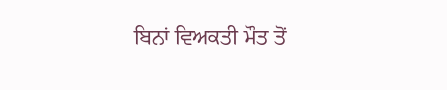ਬਿਨਾਂ ਵਿਅਕਤੀ ਮੌਤ ਤੋਂ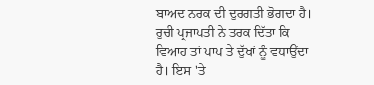ਬਾਅਦ ਨਰਕ ਦੀ ਦੁਰਗਤੀ ਭੋਗਦਾ ਹੈ।
ਰੁਚੀ ਪ੍ਰਜਾਪਤੀ ਨੇ ਤਰਕ ਦਿੱਤਾ ਕਿ ਵਿਆਹ ਤਾਂ ਪਾਪ ਤੇ ਦੁੱਖਾਂ ਨੂੰ ਵਧਾਉਂਦਾ ਹੈ। ਇਸ 'ਤੇ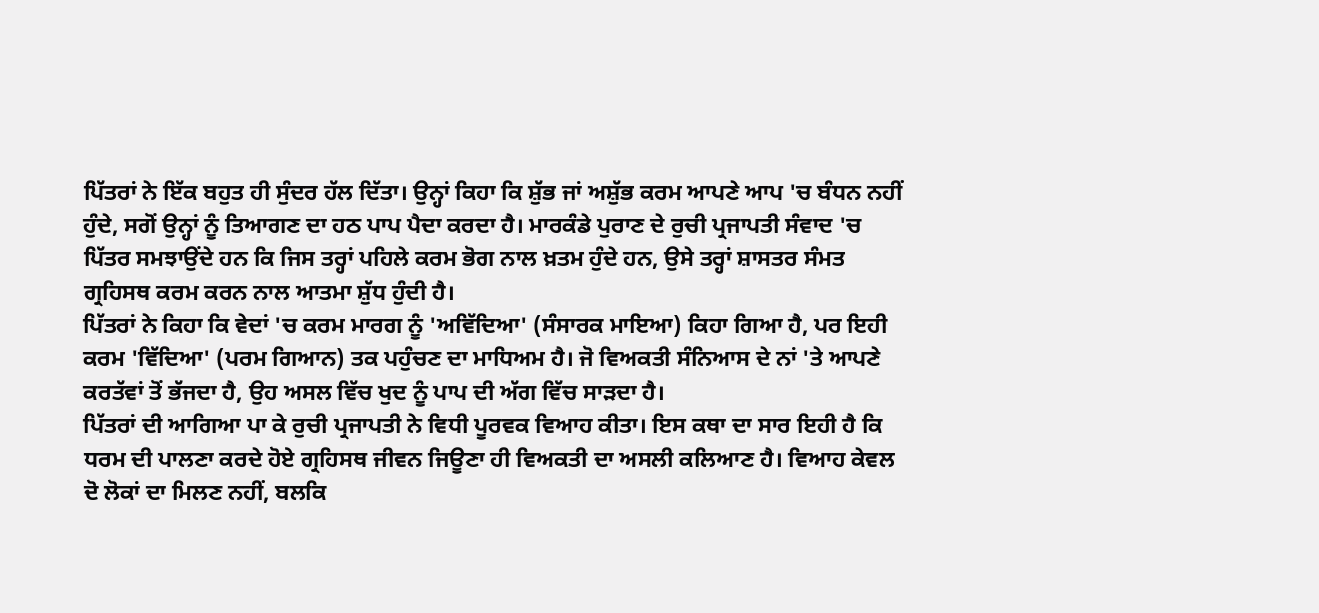ਪਿੱਤਰਾਂ ਨੇ ਇੱਕ ਬਹੁਤ ਹੀ ਸੁੰਦਰ ਹੱਲ ਦਿੱਤਾ। ਉਨ੍ਹਾਂ ਕਿਹਾ ਕਿ ਸ਼ੁੱਭ ਜਾਂ ਅਸ਼ੁੱਭ ਕਰਮ ਆਪਣੇ ਆਪ 'ਚ ਬੰਧਨ ਨਹੀਂ ਹੁੰਦੇ, ਸਗੋਂ ਉਨ੍ਹਾਂ ਨੂੰ ਤਿਆਗਣ ਦਾ ਹਠ ਪਾਪ ਪੈਦਾ ਕਰਦਾ ਹੈ। ਮਾਰਕੰਡੇ ਪੁਰਾਣ ਦੇ ਰੁਚੀ ਪ੍ਰਜਾਪਤੀ ਸੰਵਾਦ 'ਚ ਪਿੱਤਰ ਸਮਝਾਉਂਦੇ ਹਨ ਕਿ ਜਿਸ ਤਰ੍ਹਾਂ ਪਹਿਲੇ ਕਰਮ ਭੋਗ ਨਾਲ ਖ਼ਤਮ ਹੁੰਦੇ ਹਨ, ਉਸੇ ਤਰ੍ਹਾਂ ਸ਼ਾਸਤਰ ਸੰਮਤ ਗ੍ਰਹਿਸਥ ਕਰਮ ਕਰਨ ਨਾਲ ਆਤਮਾ ਸ਼ੁੱਧ ਹੁੰਦੀ ਹੈ।
ਪਿੱਤਰਾਂ ਨੇ ਕਿਹਾ ਕਿ ਵੇਦਾਂ 'ਚ ਕਰਮ ਮਾਰਗ ਨੂੰ 'ਅਵਿੱਦਿਆ' (ਸੰਸਾਰਕ ਮਾਇਆ) ਕਿਹਾ ਗਿਆ ਹੈ, ਪਰ ਇਹੀ ਕਰਮ 'ਵਿੱਦਿਆ' (ਪਰਮ ਗਿਆਨ) ਤਕ ਪਹੁੰਚਣ ਦਾ ਮਾਧਿਅਮ ਹੈ। ਜੋ ਵਿਅਕਤੀ ਸੰਨਿਆਸ ਦੇ ਨਾਂ 'ਤੇ ਆਪਣੇ ਕਰਤੱਵਾਂ ਤੋਂ ਭੱਜਦਾ ਹੈ, ਉਹ ਅਸਲ ਵਿੱਚ ਖੁਦ ਨੂੰ ਪਾਪ ਦੀ ਅੱਗ ਵਿੱਚ ਸਾੜਦਾ ਹੈ।
ਪਿੱਤਰਾਂ ਦੀ ਆਗਿਆ ਪਾ ਕੇ ਰੁਚੀ ਪ੍ਰਜਾਪਤੀ ਨੇ ਵਿਧੀ ਪੂਰਵਕ ਵਿਆਹ ਕੀਤਾ। ਇਸ ਕਥਾ ਦਾ ਸਾਰ ਇਹੀ ਹੈ ਕਿ ਧਰਮ ਦੀ ਪਾਲਣਾ ਕਰਦੇ ਹੋਏ ਗ੍ਰਹਿਸਥ ਜੀਵਨ ਜਿਊਣਾ ਹੀ ਵਿਅਕਤੀ ਦਾ ਅਸਲੀ ਕਲਿਆਣ ਹੈ। ਵਿਆਹ ਕੇਵਲ ਦੋ ਲੋਕਾਂ ਦਾ ਮਿਲਣ ਨਹੀਂ, ਬਲਕਿ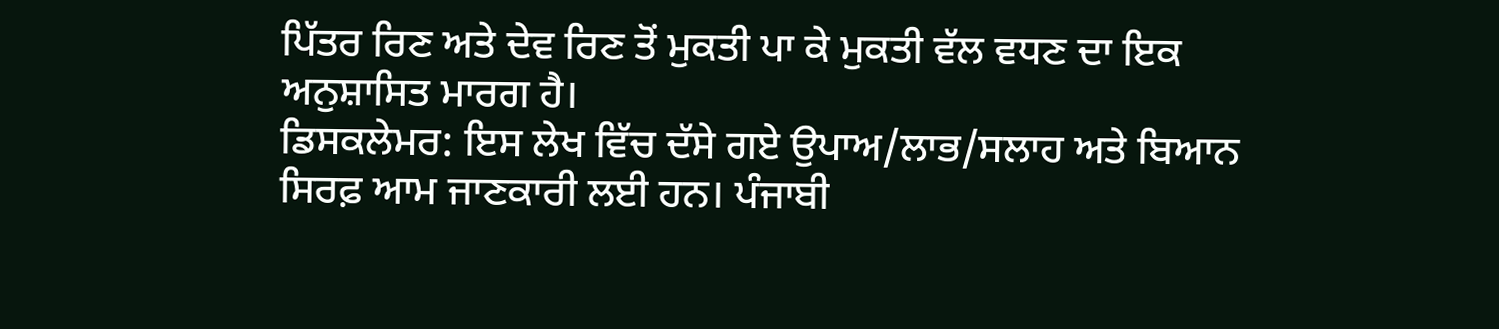ਪਿੱਤਰ ਰਿਣ ਅਤੇ ਦੇਵ ਰਿਣ ਤੋਂ ਮੁਕਤੀ ਪਾ ਕੇ ਮੁਕਤੀ ਵੱਲ ਵਧਣ ਦਾ ਇਕ ਅਨੁਸ਼ਾਸਿਤ ਮਾਰਗ ਹੈ।
ਡਿਸਕਲੇਮਰ: ਇਸ ਲੇਖ ਵਿੱਚ ਦੱਸੇ ਗਏ ਉਪਾਅ/ਲਾਭ/ਸਲਾਹ ਅਤੇ ਬਿਆਨ ਸਿਰਫ਼ ਆਮ ਜਾਣਕਾਰੀ ਲਈ ਹਨ। ਪੰਜਾਬੀ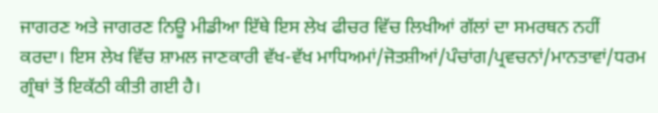ਜਾਗਰਣ ਅਤੇ ਜਾਗਰਣ ਨਿਊ ਮੀਡੀਆ ਇੱਥੇ ਇਸ ਲੇਖ ਫੀਚਰ ਵਿੱਚ ਲਿਖੀਆਂ ਗੱਲਾਂ ਦਾ ਸਮਰਥਨ ਨਹੀਂ ਕਰਦਾ। ਇਸ ਲੇਖ ਵਿੱਚ ਸ਼ਾਮਲ ਜਾਣਕਾਰੀ ਵੱਖ-ਵੱਖ ਮਾਧਿਅਮਾਂ/ਜੋਤਸ਼ੀਆਂ/ਪੰਚਾਂਗ/ਪ੍ਰਵਚਨਾਂ/ਮਾਨਤਾਵਾਂ/ਧਰਮ ਗ੍ਰੰਥਾਂ ਤੋਂ ਇਕੱਠੀ ਕੀਤੀ ਗਈ ਹੈ।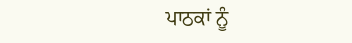ਪਾਠਕਾਂ ਨੂੰ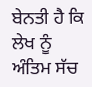ਬੇਨਤੀ ਹੈ ਕਿ ਲੇਖ ਨੂੰ ਅੰਤਿਮ ਸੱਚ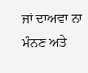ਜਾਂ ਦਾਅਵਾ ਨਾ ਮੰਨਣ ਅਤੇ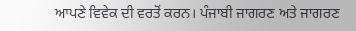ਆਪਣੇ ਵਿਵੇਕ ਦੀ ਵਰਤੋਂ ਕਰਨ। ਪੰਜਾਬੀ ਜਾਗਰਣ ਅਤੇ ਜਾਗਰਣ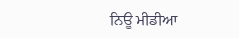ਨਿਊ ਮੀਡੀਆ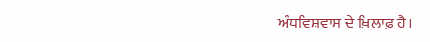ਅੰਧਵਿਸ਼ਵਾਸ ਦੇ ਖ਼ਿਲਾਫ਼ ਹੈ।